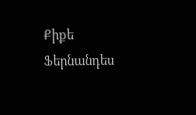Քիքե Ֆերնանդես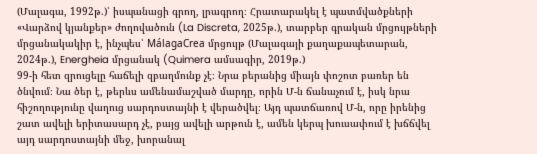(Մալագա, 1992թ.)՝ իսպանացի գրող, լրագրող։ Հրատարակել է պատմվածքների «Վարձով կյանքեր» ժողովածուն (La Discreta, 2025թ.), տարբեր գրական մրցույթների մրցանակակիր է, ինչպես՝ MálagaCrea մրցույթ (Մալագայի քաղաքապետարան, 2024թ.), Energheia մրցանակ (Quimera ամսագիր, 2019թ.)
99-ի հետ զրուցելը հաճելի զբաղմունք չէ։ Նրա բերանից միայն փոշոտ բառեր են ծնվում։ Նա ծեր է, թերևս ամենամաշված մարդը, որին Մ-ն ճանաչում է, իսկ նրա հիշողությունը վաղուց սարդոստայնի է վերածվել։ Այդ պատճառով Մ-ն, որը իրենից շատ ավելի երիտասարդ չէ, բայց ավելի արթուն է, ամեն կերպ խուսափում է խճճվել այդ սարդոստայնի մեջ, խորանալ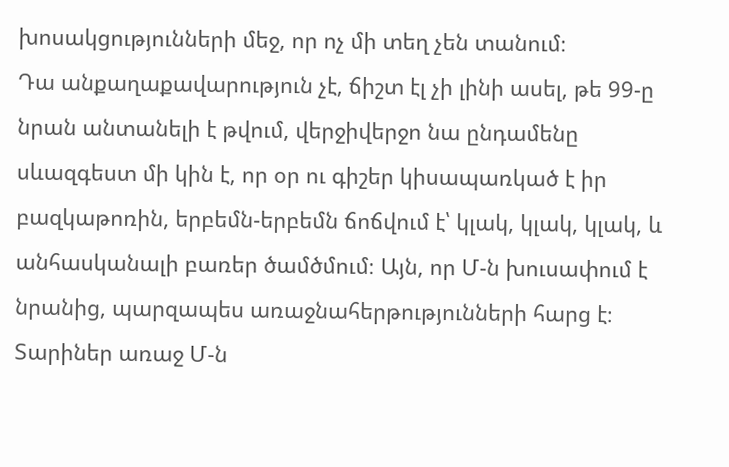խոսակցությունների մեջ, որ ոչ մի տեղ չեն տանում։
Դա անքաղաքավարություն չէ, ճիշտ էլ չի լինի ասել, թե 99-ը նրան անտանելի է թվում, վերջիվերջո նա ընդամենը սևազգեստ մի կին է, որ օր ու գիշեր կիսապառկած է իր բազկաթոռին, երբեմն-երբեմն ճոճվում է՝ կլակ, կլակ, կլակ, և անհասկանալի բառեր ծամծմում։ Այն, որ Մ-ն խուսափում է նրանից, պարզապես առաջնահերթությունների հարց է։
Տարիներ առաջ Մ-ն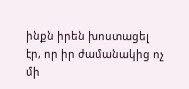ինքն իրեն խոստացել էր, որ իր ժամանակից ոչ մի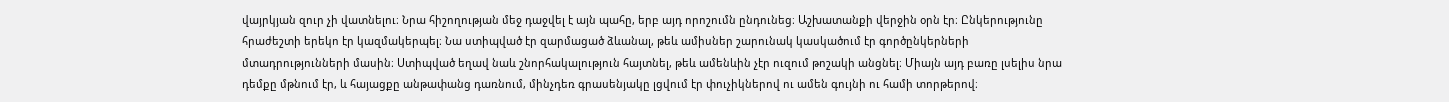վայրկյան զուր չի վատնելու։ Նրա հիշողության մեջ դաջվել է այն պահը, երբ այդ որոշումն ընդունեց։ Աշխատանքի վերջին օրն էր։ Ընկերությունը հրաժեշտի երեկո էր կազմակերպել։ Նա ստիպված էր զարմացած ձևանալ, թեև ամիսներ շարունակ կասկածում էր գործընկերների մտադրությունների մասին։ Ստիպված եղավ նաև շնորհակալություն հայտնել, թեև ամենևին չէր ուզում թոշակի անցնել։ Միայն այդ բառը լսելիս նրա դեմքը մթնում էր, և հայացքը անթափանց դառնում, մինչդեռ գրասենյակը լցվում էր փուչիկներով ու ամեն գույնի ու համի տորթերով։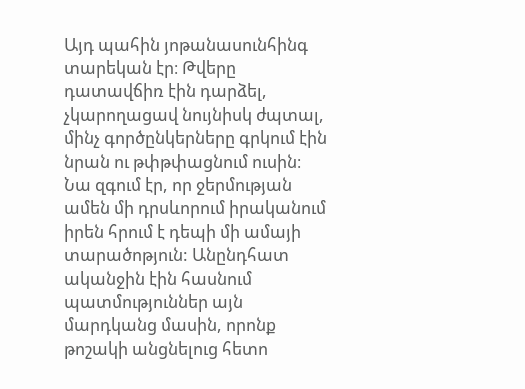Այդ պահին յոթանասունհինգ տարեկան էր։ Թվերը դատավճիռ էին դարձել, չկարողացավ նույնիսկ ժպտալ, մինչ գործընկերները գրկում էին նրան ու թփթփացնում ուսին։ Նա զգում էր, որ ջերմության ամեն մի դրսևորում իրականում իրեն հրում է դեպի մի ամայի տարածոթյուն: Անընդհատ ականջին էին հասնում պատմություններ այն մարդկանց մասին, որոնք թոշակի անցնելուց հետո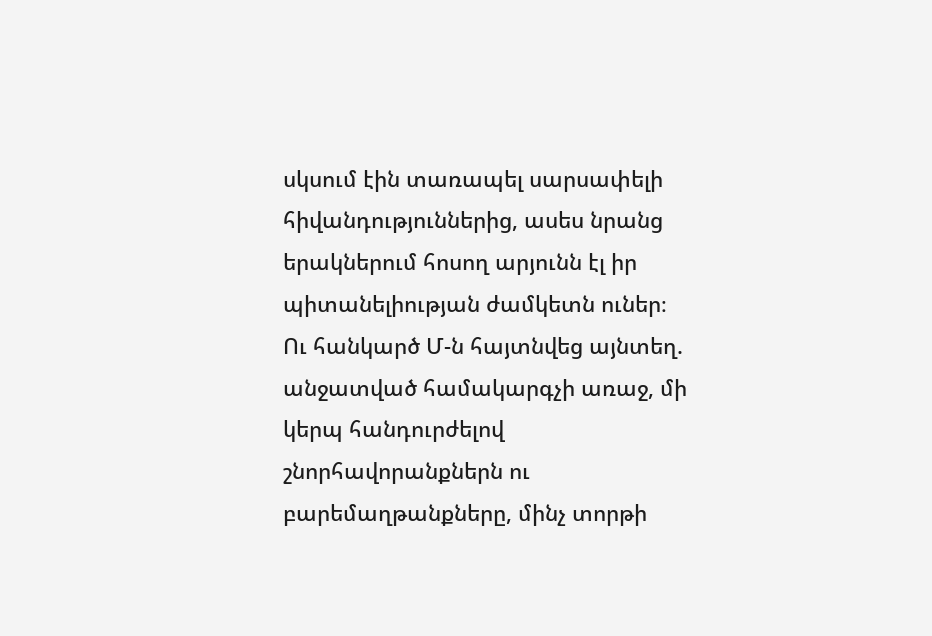սկսում էին տառապել սարսափելի հիվանդություններից, ասես նրանց երակներում հոսող արյունն էլ իր պիտանելիության ժամկետն ուներ։
Ու հանկարծ Մ-ն հայտնվեց այնտեղ. անջատված համակարգչի առաջ, մի կերպ հանդուրժելով շնորհավորանքներն ու բարեմաղթանքները, մինչ տորթի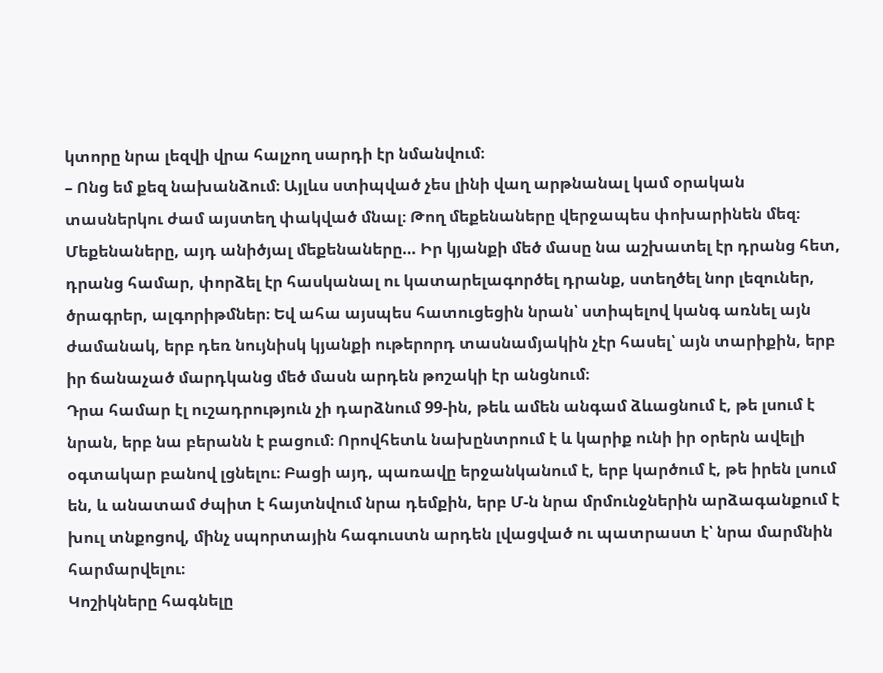կտորը նրա լեզվի վրա հալչող սարդի էր նմանվում։
– Ոնց եմ քեզ նախանձում։ Այլևս ստիպված չես լինի վաղ արթնանալ կամ օրական տասներկու ժամ այստեղ փակված մնալ։ Թող մեքենաները վերջապես փոխարինեն մեզ։
Մեքենաները, այդ անիծյալ մեքենաները… Իր կյանքի մեծ մասը նա աշխատել էր դրանց հետ, դրանց համար, փորձել էր հասկանալ ու կատարելագործել դրանք, ստեղծել նոր լեզուներ, ծրագրեր, ալգորիթմներ։ Եվ ահա այսպես հատուցեցին նրան՝ ստիպելով կանգ առնել այն ժամանակ, երբ դեռ նույնիսկ կյանքի ութերորդ տասնամյակին չէր հասել՝ այն տարիքին, երբ իր ճանաչած մարդկանց մեծ մասն արդեն թոշակի էր անցնում։
Դրա համար էլ ուշադրություն չի դարձնում 99-ին, թեև ամեն անգամ ձևացնում է, թե լսում է նրան, երբ նա բերանն է բացում։ Որովհետև նախընտրում է և կարիք ունի իր օրերն ավելի օգտակար բանով լցնելու։ Բացի այդ, պառավը երջանկանում է, երբ կարծում է, թե իրեն լսում են, և անատամ ժպիտ է հայտնվում նրա դեմքին, երբ Մ-ն նրա մրմունջներին արձագանքում է խուլ տնքոցով, մինչ սպորտային հագուստն արդեն լվացված ու պատրաստ է՝ նրա մարմնին հարմարվելու։
Կոշիկները հագնելը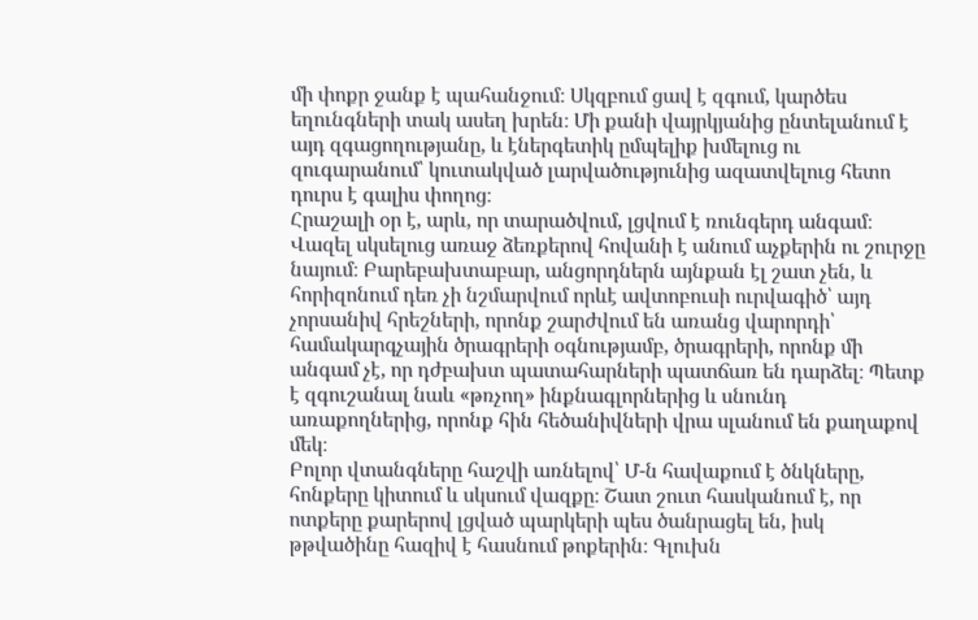մի փոքր ջանք է պահանջում։ Սկզբում ցավ է զգում, կարծես եղունգների տակ ասեղ խրեն։ Մի քանի վայրկյանից ընտելանում է այդ զգացողությանը, և էներգետիկ ըմպելիք խմելուց ու զուգարանում՝ կուտակված լարվածությունից ազատվելուց հետո դուրս է գալիս փողոց։
Հրաշալի օր է, արև, որ տարածվում, լցվում է ռունգերդ անգամ։ Վազել սկսելուց առաջ ձեռքերով հովանի է անում աչքերին ու շուրջը նայում։ Բարեբախտաբար, անցորդներն այնքան էլ շատ չեն, և հորիզոնում դեռ չի նշմարվում որևէ ավտոբուսի ուրվագիծ՝ այդ չորսանիվ հրեշների, որոնք շարժվում են առանց վարորդի՝ համակարգչային ծրագրերի օգնությամբ, ծրագրերի, որոնք մի անգամ չէ, որ դժբախտ պատահարների պատճառ են դարձել։ Պետք է զգուշանալ նաև «թռչող» ինքնագլորներից և սնունդ առաքողներից, որոնք հին հեծանիվների վրա սլանում են քաղաքով մեկ։
Բոլոր վտանգները հաշվի առնելով՝ Մ-ն հավաքում է ծնկները, հոնքերը կիտում և սկսում վազքը։ Շատ շուտ հասկանում է, որ ոտքերը քարերով լցված պարկերի պես ծանրացել են, իսկ թթվածինը հազիվ է հասնում թոքերին։ Գլուխն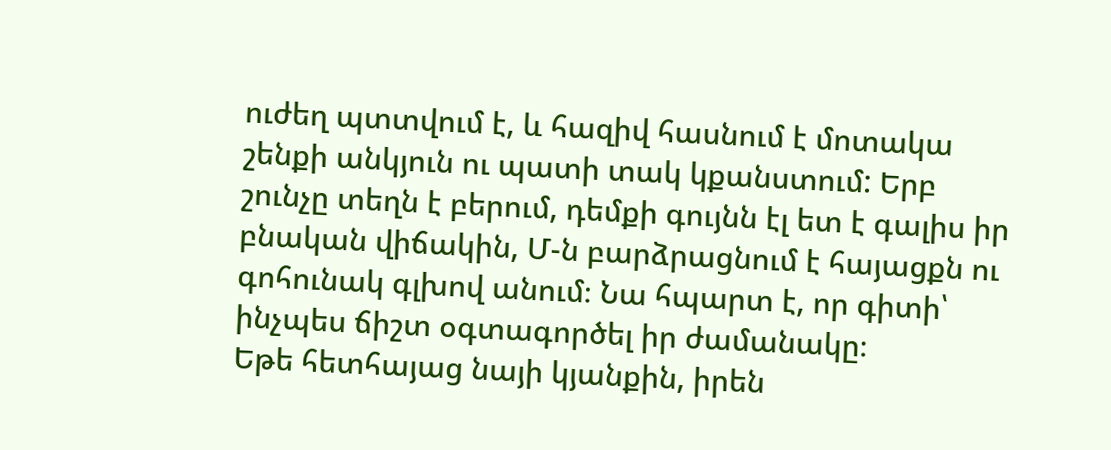ուժեղ պտտվում է, և հազիվ հասնում է մոտակա շենքի անկյուն ու պատի տակ կքանստում: Երբ շունչը տեղն է բերում, դեմքի գույնն էլ ետ է գալիս իր բնական վիճակին, Մ-ն բարձրացնում է հայացքն ու գոհունակ գլխով անում։ Նա հպարտ է, որ գիտի՝ ինչպես ճիշտ օգտագործել իր ժամանակը։
Եթե հետհայաց նայի կյանքին, իրեն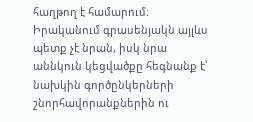հաղթող է համարում։ Իրականում գրասենյակն այլևս պետք չէ նրան, իսկ նրա աննկուն կեցվածքը հեգնանք է՝ նախկին գործընկերների շնորհավորանքներին ու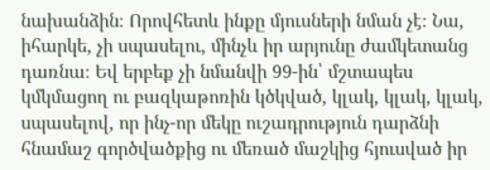նախանձին։ Որովհետև ինքը մյուսների նման չէ։ Նա, իհարկե, չի սպասելու, մինչև իր արյունը ժամկետանց դառնա։ Եվ երբեք չի նմանվի 99-ին՝ մշտապես կմկմացող ու բազկաթոռին կծկված, կլակ, կլակ, կլակ, սպասելով, որ ինչ-որ մեկը ուշադրություն դարձնի հնամաշ գործվածքից ու մեռած մաշկից հյուսված իր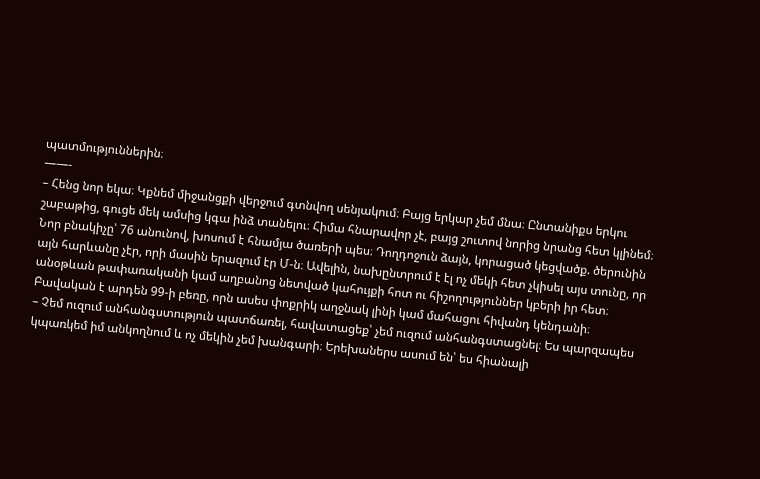պատմություններին։
——-
– Հենց նոր եկա։ Կքնեմ միջանցքի վերջում գտնվող սենյակում։ Բայց երկար չեմ մնա։ Ընտանիքս երկու շաբաթից, գուցե մեկ ամսից կգա ինձ տանելու։ Հիմա հնարավոր չէ, բայց շուտով նորից նրանց հետ կլինեմ։
Նոր բնակիչը՝ 76 անունով, խոսում է հնամյա ծառերի պես։ Դողդոջուն ձայն, կորացած կեցվածք. ծերունին այն հարևանը չէր, որի մասին երազում էր Մ-ն։ Ավելին, նախընտրում է էլ ոչ մեկի հետ չկիսել այս տունը, որ անօթևան թափառականի կամ աղբանոց նետված կահույքի հոտ ու հիշողություններ կբերի իր հետ։ Բավական է արդեն 99-ի բեռը, որն ասես փոքրիկ աղջնակ լինի կամ մահացու հիվանդ կենդանի։
– Չեմ ուզում անհանգստություն պատճառել, հավատացեք՝ չեմ ուզում անհանգստացնել։ Ես պարզապես կպառկեմ իմ անկողնում և ոչ մեկին չեմ խանգարի։ Երեխաներս ասում են՝ ես հիանալի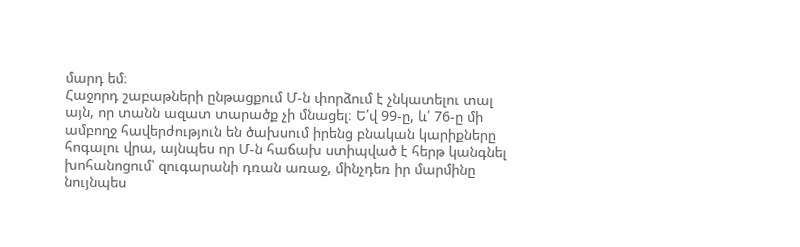մարդ եմ։
Հաջորդ շաբաթների ընթացքում Մ-ն փորձում է չնկատելու տալ այն, որ տանն ազատ տարածք չի մնացել։ Ե՛վ 99-ը, և՛ 76-ը մի ամբողջ հավերժություն են ծախսում իրենց բնական կարիքները հոգալու վրա, այնպես որ Մ-ն հաճախ ստիպված է հերթ կանգնել խոհանոցում՝ զուգարանի դռան առաջ, մինչդեռ իր մարմինը նույնպես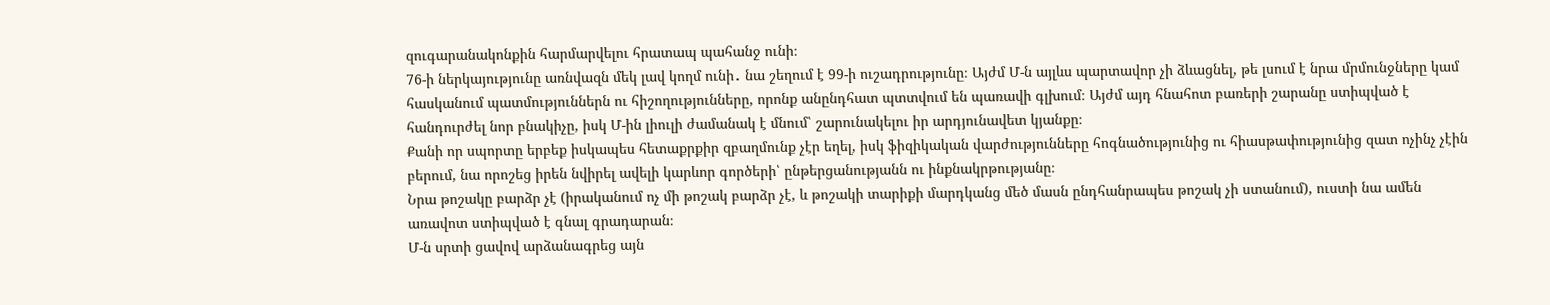զուգարանակոնքին հարմարվելու հրատապ պահանջ ունի։
76-ի ներկայությունը առնվազն մեկ լավ կողմ ունի․ նա շեղում է 99-ի ուշադրությունը։ Այժմ Մ-ն այլևս պարտավոր չի ձևացնել, թե լսում է նրա մրմունջները կամ հասկանում պատմություններն ու հիշողությունները, որոնք անընդհատ պտտվում են պառավի գլխում։ Այժմ այդ հնահոտ բառերի շարանը ստիպված է հանդուրժել նոր բնակիչը, իսկ Մ-ին լիուլի ժամանակ է մնում՝ շարունակելու իր արդյունավետ կյանքը։
Քանի որ սպորտը երբեք իսկապես հետաքրքիր զբաղմունք չէր եղել, իսկ ֆիզիկական վարժությունները հոգնածությունից ու հիասթափությունից զատ ոչինչ չէին բերում, նա որոշեց իրեն նվիրել ավելի կարևոր գործերի՝ ընթերցանությանն ու ինքնակրթությանը։
Նրա թոշակը բարձր չէ (իրականում ոչ մի թոշակ բարձր չէ, և թոշակի տարիքի մարդկանց մեծ մասն ընդհանրապես թոշակ չի ստանում), ուստի նա ամեն առավոտ ստիպված է գնալ գրադարան։
Մ-ն սրտի ցավով արձանագրեց այն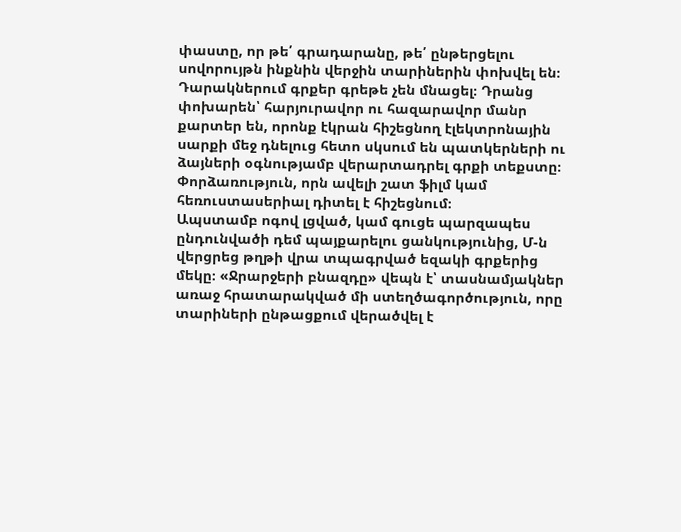փաստը, որ թե՛ գրադարանը, թե՛ ընթերցելու սովորույթն ինքնին վերջին տարիներին փոխվել են։ Դարակներում գրքեր գրեթե չեն մնացել։ Դրանց փոխարեն՝ հարյուրավոր ու հազարավոր մանր քարտեր են, որոնք էկրան հիշեցնող էլեկտրոնային սարքի մեջ դնելուց հետո սկսում են պատկերների ու ձայների օգնությամբ վերարտադրել գրքի տեքստը։ Փորձառություն, որն ավելի շատ ֆիլմ կամ հեռուստասերիալ դիտել է հիշեցնում։
Ապստամբ ոգով լցված, կամ գուցե պարզապես ընդունվածի դեմ պայքարելու ցանկությունից, Մ-ն վերցրեց թղթի վրա տպագրված եզակի գրքերից մեկը։ «Ջրարջերի բնազդը» վեպն է՝ տասնամյակներ առաջ հրատարակված մի ստեղծագործություն, որը տարիների ընթացքում վերածվել է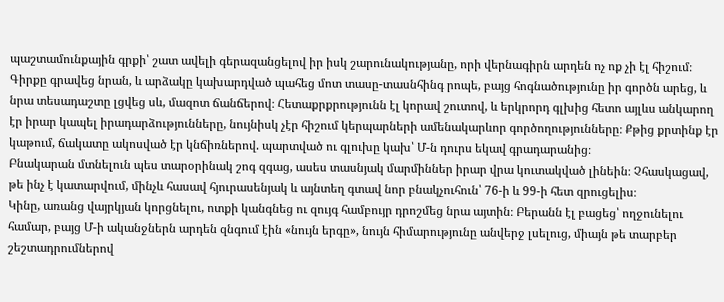պաշտամունքային գրքի՝ շատ ավելի գերազանցելով իր իսկ շարունակությանը, որի վերնագիրն արդեն ոչ ոք չի էլ հիշում։
Գիրքը գրավեց նրան, և արձակը կախարդված պահեց մոտ տասը-տասնհինգ րոպե, բայց հոգնածությունը իր գործն արեց, և նրա տեսադաշտը լցվեց սև, մազոտ ճանճերով։ Հետաքրքրությունն էլ կորավ շուտով, և երկրորդ գլխից հետո այլևս անկարող էր իրար կապել իրադարձությունները, նույնիսկ չէր հիշում կերպարների ամենակարևոր գործողությունները։ Քթից քրտինք էր կաթում, ճակատը ակոսված էր կնճիռներով. պարտված ու գլուխը կախ՝ Մ-ն դուրս եկավ գրադարանից։
Բնակարան մտնելուն պես տարօրինակ շոգ զգաց, ասես տասնյակ մարմիններ իրար վրա կուտակված լինեին։ Չհասկացավ, թե ինչ է կատարվում, մինչև հասավ հյուրասենյակ և այնտեղ գտավ նոր բնակչուհուն՝ 76-ի և 99-ի հետ զրուցելիս։
Կինը, առանց վայրկյան կորցնելու, ոտքի կանգնեց ու զույգ համբույր դրոշմեց նրա այտին։ Բերանն էլ բացեց՝ ողջունելու համար, բայց Մ-ի ականջներն արդեն զնգում էին «նույն երգը», նույն հիմարությունը անվերջ լսելուց, միայն թե տարբեր շեշտադրումներով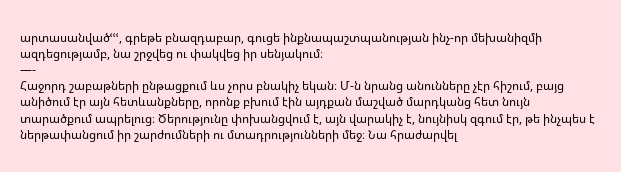արտասանվածՙՙՙ, գրեթե բնազդաբար, գուցե ինքնապաշտպանության ինչ-որ մեխանիզմի ազդեցությամբ, նա շրջվեց ու փակվեց իր սենյակում։
—-
Հաջորդ շաբաթների ընթացքում ևս չորս բնակիչ եկան։ Մ-ն նրանց անունները չէր հիշում, բայց անիծում էր այն հետևանքները, որոնք բխում էին այդքան մաշված մարդկանց հետ նույն տարածքում ապրելուց։ Ծերությունը փոխանցվում է, այն վարակիչ է, նույնիսկ զգում էր, թե ինչպես է ներթափանցում իր շարժումների ու մտադրությունների մեջ։ Նա հրաժարվել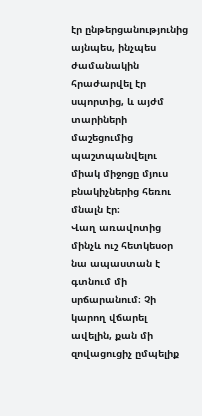էր ընթերցանությունից այնպես, ինչպես ժամանակին հրաժարվել էր սպորտից, և այժմ տարիների մաշեցումից պաշտպանվելու միակ միջոցը մյուս բնակիչներից հեռու մնալն էր։
Վաղ առավոտից մինչև ուշ հետկեսօր նա ապաստան է գտնում մի սրճարանում։ Չի կարող վճարել ավելին, քան մի զովացուցիչ ըմպելիք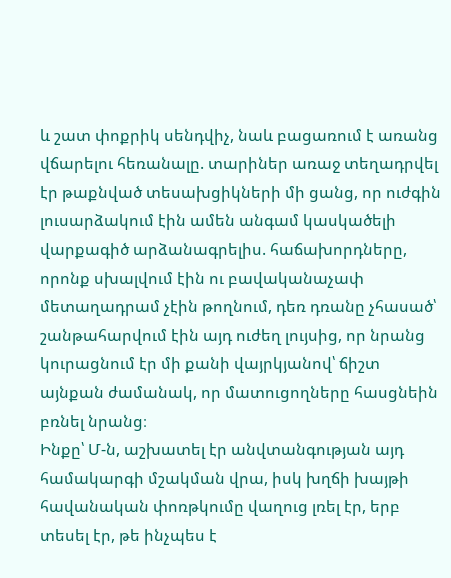և շատ փոքրիկ սենդվիչ, նաև բացառում է առանց վճարելու հեռանալը. տարիներ առաջ տեղադրվել էր թաքնված տեսախցիկների մի ցանց, որ ուժգին լուսարձակում էին ամեն անգամ կասկածելի վարքագիծ արձանագրելիս. հաճախորդները, որոնք սխալվում էին ու բավականաչափ մետաղադրամ չէին թողնում, դեռ դռանը չհասած՝ շանթահարվում էին այդ ուժեղ լույսից, որ նրանց կուրացնում էր մի քանի վայրկյանով՝ ճիշտ այնքան ժամանակ, որ մատուցողները հասցնեին բռնել նրանց։
Ինքը՝ Մ-ն, աշխատել էր անվտանգության այդ համակարգի մշակման վրա, իսկ խղճի խայթի հավանական փոռթկումը վաղուց լռել էր, երբ տեսել էր, թե ինչպես է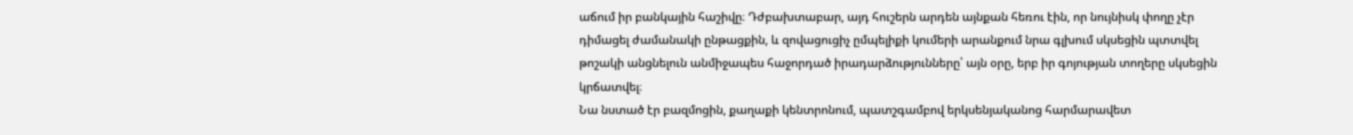աճում իր բանկային հաշիվը։ Դժբախտաբար, այդ հուշերն արդեն այնքան հեռու էին, որ նույնիսկ փողը չէր դիմացել ժամանակի ընթացքին, և զովացուցիչ ըմպելիքի կումերի արանքում նրա գլխում սկսեցին պտտվել թոշակի անցնելուն անմիջապես հաջորդած իրադարձությունները՝ այն օրը, երբ իր գոյության տողերը սկսեցին կրճատվել։
Նա նստած էր բազմոցին, քաղաքի կենտրոնում, պատշգամբով երկսենյականոց հարմարավետ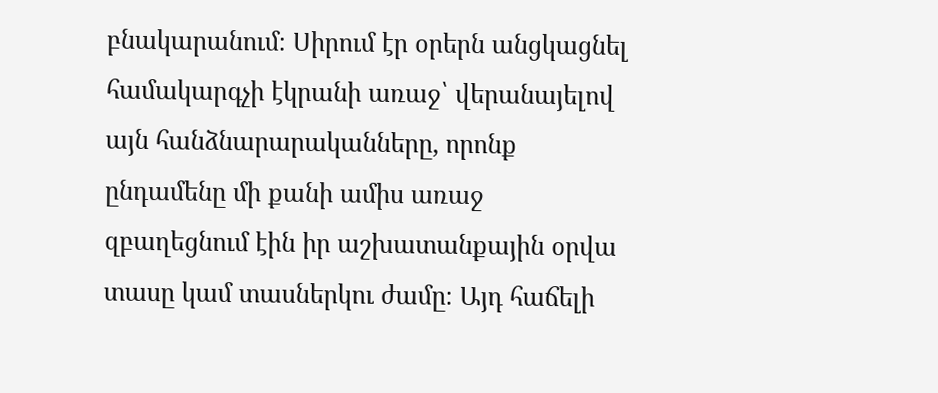բնակարանում։ Սիրում էր օրերն անցկացնել համակարգչի էկրանի առաջ՝ վերանայելով այն հանձնարարականները, որոնք ընդամենը մի քանի ամիս առաջ զբաղեցնում էին իր աշխատանքային օրվա տասը կամ տասներկու ժամը։ Այդ հաճելի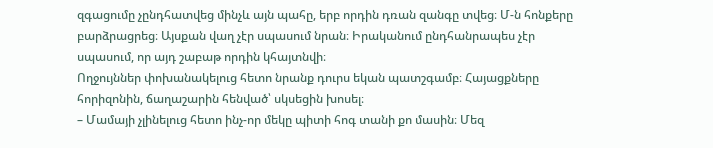զգացումը չընդհատվեց մինչև այն պահը, երբ որդին դռան զանգը տվեց։ Մ-ն հոնքերը բարձրացրեց։ Այսքան վաղ չէր սպասում նրան։ Իրականում ընդհանրապես չէր սպասում, որ այդ շաբաթ որդին կհայտնվի։
Ողջույններ փոխանակելուց հետո նրանք դուրս եկան պատշգամբ։ Հայացքները հորիզոնին, ճաղաշարին հենված՝ սկսեցին խոսել։
– Մամայի չլինելուց հետո ինչ-որ մեկը պիտի հոգ տանի քո մասին։ Մեզ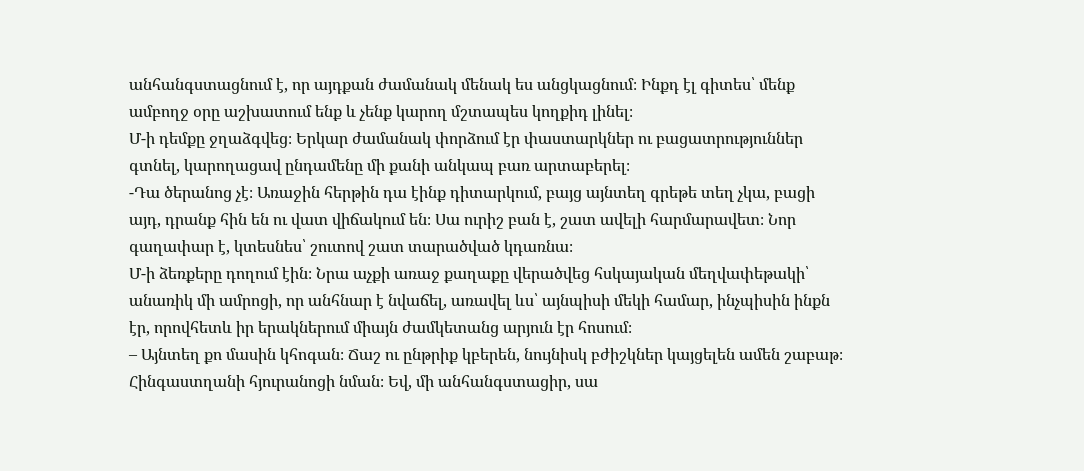անհանգստացնում է, որ այդքան ժամանակ մենակ ես անցկացնում։ Ինքդ էլ գիտես՝ մենք ամբողջ օրը աշխատում ենք և չենք կարող մշտապես կողքիդ լինել։
Մ-ի դեմքը ջղաձգվեց։ Երկար ժամանակ փորձում էր փաստարկներ ու բացատրություններ գտնել, կարողացավ ընդամենը մի քանի անկապ բառ արտաբերել։
-Դա ծերանոց չէ։ Առաջին հերթին դա էինք դիտարկում, բայց այնտեղ գրեթե տեղ չկա, բացի այդ, դրանք հին են ու վատ վիճակում են։ Սա ուրիշ բան է, շատ ավելի հարմարավետ։ Նոր գաղափար է, կտեսնես՝ շուտով շատ տարածված կդառնա։
Մ-ի ձեռքերը դողում էին։ Նրա աչքի առաջ քաղաքը վերածվեց հսկայական մեղվափեթակի՝ անառիկ մի ամրոցի, որ անհնար է նվաճել, առավել ևս՝ այնպիսի մեկի համար, ինչպիսին ինքն էր, որովհետև իր երակներում միայն ժամկետանց արյուն էր հոսում։
– Այնտեղ քո մասին կհոգան։ Ճաշ ու ընթրիք կբերեն, նույնիսկ բժիշկներ կայցելեն ամեն շաբաթ։ Հինգաստղանի հյուրանոցի նման։ Եվ, մի անհանգստացիր, սա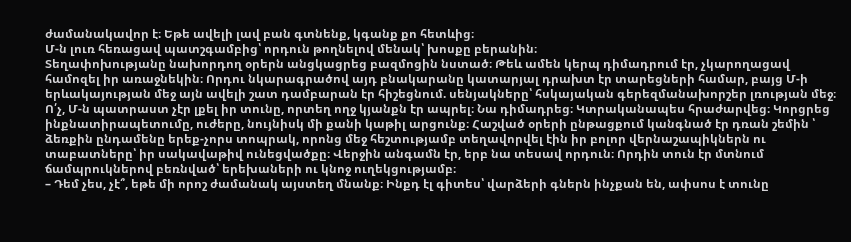ժամանակավոր է։ Եթե ավելի լավ բան գտնենք, կգանք քո հետևից։
Մ-ն լուռ հեռացավ պատշգամբից՝ որդուն թողնելով մենակ՝ խոսքը բերանին։
Տեղափոխությանը նախորդող օրերն անցկացրեց բազմոցին նստած։ Թեև ամեն կերպ դիմադրում էր, չկարողացավ համոզել իր առաջնեկին։ Որդու նկարագրածով այդ բնակարանը կատարյալ դրախտ էր տարեցների համար, բայց Մ-ի երևակայության մեջ այն ավելի շատ դամբարան էր հիշեցնում. սենյակները՝ հսկայական գերեզմանախորշեր լռության մեջ։
Ո՛չ, Մ-ն պատրաստ չէր լքել իր տունը, որտեղ ողջ կյանքն էր ապրել։ Նա դիմադրեց։ Կտրականապես հրաժարվեց։ Կորցրեց ինքնատիրապետումը, ուժերը, նույնիսկ մի քանի կաթիլ արցունք։ Հաշված օրերի ընթացքում կանգնած էր դռան շեմին ՝ ձեռքին ընդամենը երեք-չորս տոպրակ, որոնց մեջ հեշտությամբ տեղավորվել էին իր բոլոր վերնաշապիկներն ու տաբատները՝ իր սակավաթիվ ունեցվածքը։ Վերջին անգամն էր, երբ նա տեսավ որդուն։ Որդին տուն էր մտնում ճամպրուկներով բեռնված՝ երեխաների ու կնոջ ուղեկցությամբ։
– Դեմ չես, չէ՞, եթե մի որոշ ժամանակ այստեղ մնանք։ Ինքդ էլ գիտես՝ վարձերի գներն ինչքան են, ափսոս է տունը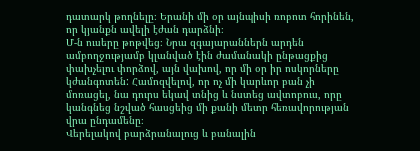դատարկ թողնելը։ Երանի մի օր այնպիսի ռոբոտ հորինեն, որ կյանքն ավելի էժան դարձնի։
Մ-ն ուսերը թոթվեց։ Նրա զգայարաններն արդեն ամբողջությամբ կլանված էին ժամանակի ընթացքից փախչելու փորձով, այն վախով, որ մի օր իր ոսկորները կժանգոտեն: Համոզվելով, որ ոչ մի կարևոր բան չի մոռացել, նա դուրս եկավ տնից և նստեց ավտոբուս, որը կանգնեց նշված հասցեից մի քանի մետր հեռավորության վրա ընդամենը։
Վերելակով բարձրանալուց և բանալին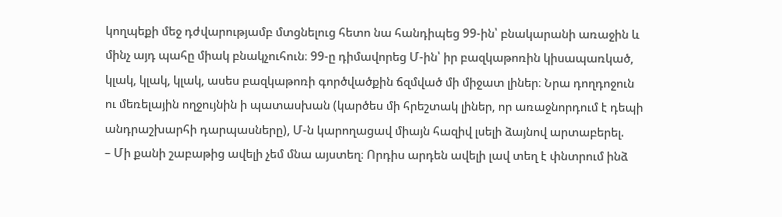կողպեքի մեջ դժվարությամբ մտցնելուց հետո նա հանդիպեց 99-ին՝ բնակարանի առաջին և մինչ այդ պահը միակ բնակչուհուն։ 99-ը դիմավորեց Մ-ին՝ իր բազկաթոռին կիսապառկած, կլակ, կլակ, կլակ, ասես բազկաթոռի գործվածքին ճզմված մի միջատ լիներ։ Նրա դողդոջուն ու մեռելային ողջույնին ի պատասխան (կարծես մի հրեշտակ լիներ, որ առաջնորդում է դեպի անդրաշխարհի դարպասները), Մ-ն կարողացավ միայն հազիվ լսելի ձայնով արտաբերել.
– Մի քանի շաբաթից ավելի չեմ մնա այստեղ։ Որդիս արդեն ավելի լավ տեղ է փնտրում ինձ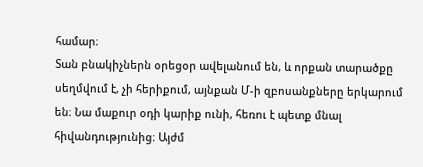համար։
Տան բնակիչներն օրեցօր ավելանում են, և որքան տարածքը սեղմվում է, չի հերիքում, այնքան Մ-ի զբոսանքները երկարում են։ Նա մաքուր օդի կարիք ունի, հեռու է պետք մնալ հիվանդությունից։ Այժմ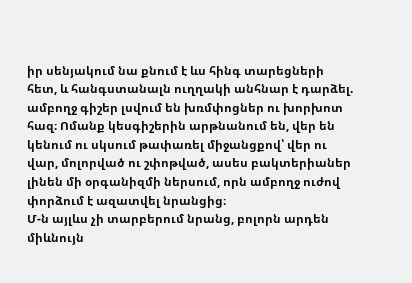իր սենյակում նա քնում է ևս հինգ տարեցների հետ, և հանգստանալն ուղղակի անհնար է դարձել. ամբողջ գիշեր լսվում են խռմփոցներ ու խորխոտ հազ։ Ոմանք կեսգիշերին արթնանում են, վեր են կենում ու սկսում թափառել միջանցքով՝ վեր ու վար, մոլորված ու շփոթված, ասես բակտերիաներ լինեն մի օրգանիզմի ներսում, որն ամբողջ ուժով փորձում է ազատվել նրանցից։
Մ-ն այլևս չի տարբերում նրանց, բոլորն արդեն միևնույն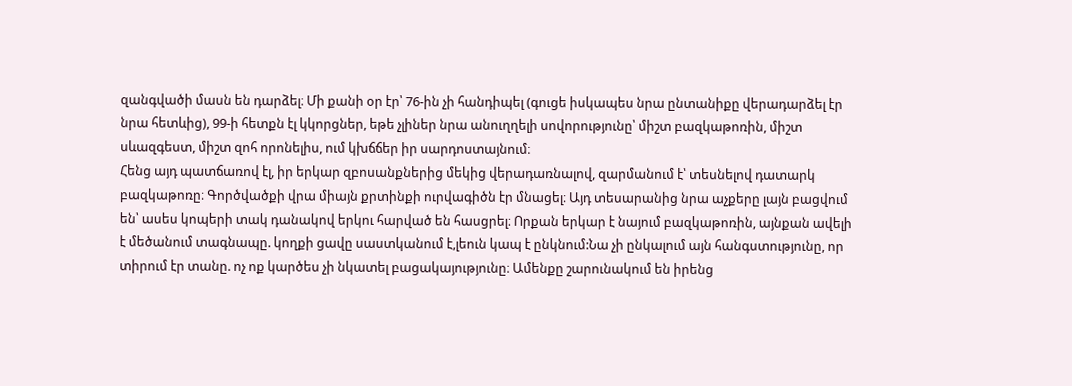զանգվածի մասն են դարձել։ Մի քանի օր էր՝ 76-ին չի հանդիպել (գուցե իսկապես նրա ընտանիքը վերադարձել էր նրա հետևից), 99-ի հետքն էլ կկորցներ, եթե չլիներ նրա անուղղելի սովորությունը՝ միշտ բազկաթոռին, միշտ սևազգեստ, միշտ զոհ որոնելիս, ում կխճճեր իր սարդոստայնում։
Հենց այդ պատճառով էլ, իր երկար զբոսանքներից մեկից վերադառնալով, զարմանում է՝ տեսնելով դատարկ բազկաթոռը։ Գործվածքի վրա միայն քրտինքի ուրվագիծն էր մնացել։ Այդ տեսարանից նրա աչքերը լայն բացվում են՝ ասես կոպերի տակ դանակով երկու հարված են հասցրել։ Որքան երկար է նայում բազկաթոռին, այնքան ավելի է մեծանում տագնապը. կողքի ցավը սաստկանում է,լեուն կապ է ընկնում:Նա չի ընկալում այն հանգստությունը, որ տիրում էր տանը. ոչ ոք կարծես չի նկատել բացակայությունը։ Ամենքը շարունակում են իրենց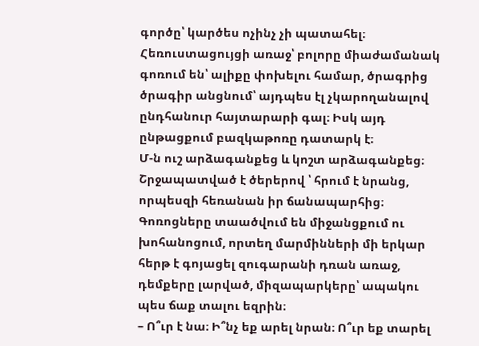գործը՝ կարծես ոչինչ չի պատահել։ Հեռուստացույցի առաջ՝ բոլորը միաժամանակ գոռում են՝ ալիքը փոխելու համար, ծրագրից ծրագիր անցնում՝ այդպես էլ չկարողանալով ընդհանուր հայտարարի գալ։ Իսկ այդ ընթացքում բազկաթոռը դատարկ է։
Մ-ն ուշ արձագանքեց և կոշտ արձագանքեց։ Շրջապատված է ծերերով ՝ հրում է նրանց, որպեսզի հեռանան իր ճանապարհից։ Գոռոցները տաածվում են միջանցքում ու խոհանոցում, որտեղ մարմինների մի երկար հերթ է գոյացել զուգարանի դռան առաջ, դեմքերը լարված, միզապարկերը՝ ապակու պես ճաք տալու եզրին։
– Ո՞ւր է նա։ Ի՞նչ եք արել նրան։ Ո՞ւր եք տարել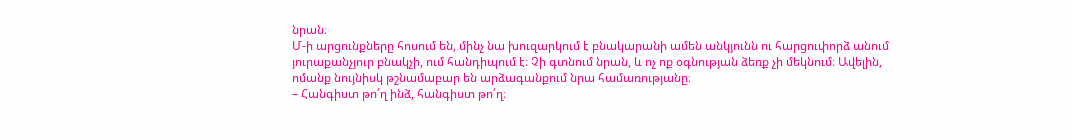նրան։
Մ-ի արցունքները հոսում են, մինչ նա խուզարկում է բնակարանի ամեն անկյունն ու հարցուփորձ անում յուրաքանչյուր բնակչի, ում հանդիպում է։ Չի գտնում նրան, և ոչ ոք օգնության ձեռք չի մեկնում։ Ավելին, ոմանք նույնիսկ թշնամաբար են արձագանքում նրա համառությանը։
– Հանգիստ թո՛ղ ինձ, հանգիստ թո՛ղ։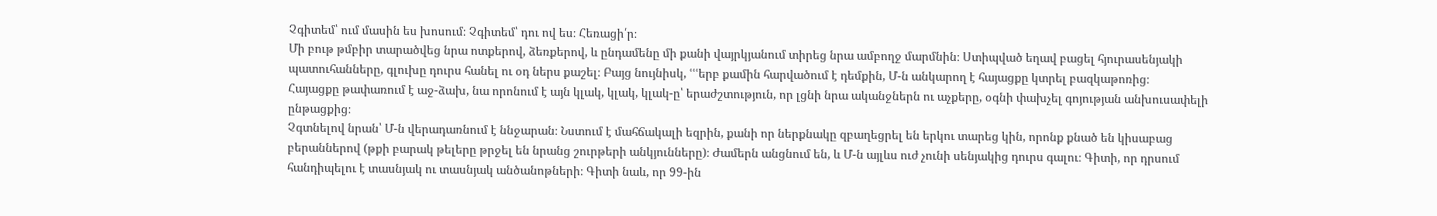Չգիտեմ՝ ում մասին ես խոսում։ Չգիտեմ՝ դու ով ես։ Հեռացի՛ր։
Մի բութ թմբիր տարածվեց նրա ոտքերով, ձեռքերով, և ընդամենը մի քանի վայրկյանում տիրեց նրա ամբողջ մարմնին։ Ստիպված եղավ բացել հյուրասենյակի պատուհանները, գլուխը դուրս հանել ու օդ ներս քաշել։ Բայց նույնիսկ, ՙՙՙերբ քամին հարվածում է դեմքին, Մ-ն անկարող է հայացքը կտրել բազկաթոռից։
Հայացքը թափառում է աջ-ձախ, նա որոնում է այն կլակ, կլակ, կլակ-ը՝ երաժշտություն, որ լցնի նրա ականջներն ու աչքերը, օգնի փախչել գոյության անխուսափելի ընթացքից։
Չգտնելով նրան՝ Մ-ն վերադառնում է ննջարան։ Նստում է մահճակալի եզրին, քանի որ ներքնակը զբաղեցրել են երկու տարեց կին, որոնք քնած են կիսաբաց բերաններով (թքի բարակ թելերը թրջել են նրանց շուրթերի անկյունները)։ Ժամերն անցնում են, և Մ-ն այլևս ուժ չունի սենյակից դուրս գալու։ Գիտի, որ դրսում հանդիպելու է տասնյակ ու տասնյակ անծանոթների։ Գիտի նաև, որ 99-ին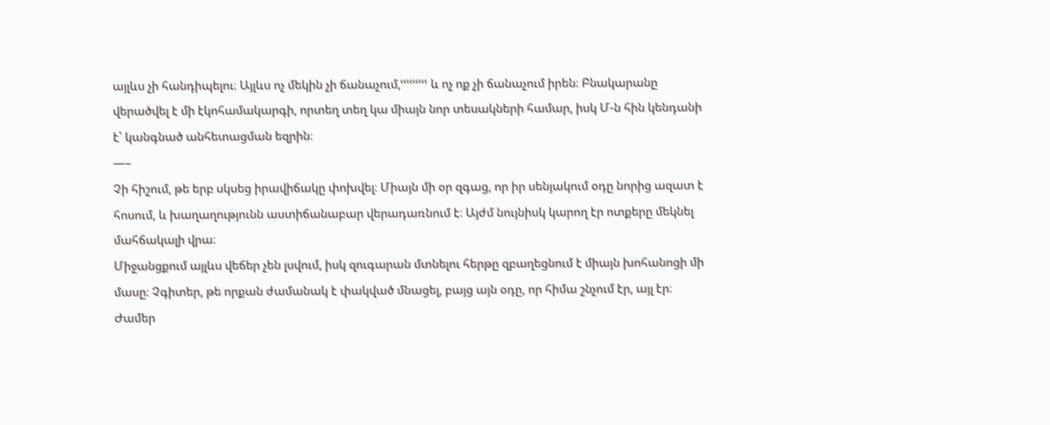այլևս չի հանդիպելու։ Այլևս ոչ մեկին չի ճանաչում,ՙՙՙՙՙՙՙՙՙ և ոչ ոք չի ճանաչում իրեն։ Բնակարանը վերածվել է մի էկոհամակարգի, որտեղ տեղ կա միայն նոր տեսակների համար, իսկ Մ-ն հին կենդանի է՝ կանգնած անհետացման եզրին։
—–
Չի հիշում, թե երբ սկսեց իրավիճակը փոխվել։ Միայն մի օր զգաց, որ իր սենյակում օդը նորից ազատ է հոսում, և խաղաղությունն աստիճանաբար վերադառնում է։ Այժմ նույնիսկ կարող էր ոտքերը մեկնել մահճակալի վրա։
Միջանցքում այլևս վեճեր չեն լսվում, իսկ զուգարան մտնելու հերթը զբաղեցնում է միայն խոհանոցի մի մասը։ Չգիտեր, թե որքան ժամանակ է փակված մնացել, բայց այն օդը, որ հիմա շնչում էր, այլ էր։
Ժամեր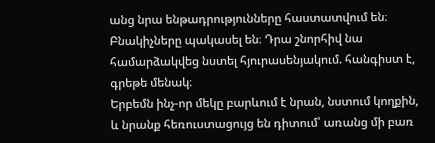անց նրա ենթադրությունները հաստատվում են։ Բնակիչները պակասել են։ Դրա շնորհիվ նա համարձակվեց նստել հյուրասենյակում. հանգիստ է, գրեթե մենակ։
Երբեմն ինչ-որ մեկը բարևում է նրան, նստում կողքին, և նրանք հեռուստացույց են դիտում՝ առանց մի բառ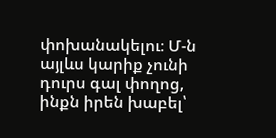փոխանակելու։ Մ-ն այլևս կարիք չունի դուրս գալ փողոց, ինքն իրեն խաբել՝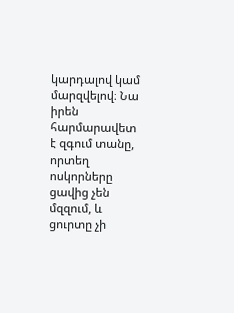կարդալով կամ մարզվելով։ Նա իրեն հարմարավետ է զգում տանը, որտեղ ոսկորները ցավից չեն մզզում, և ցուրտը չի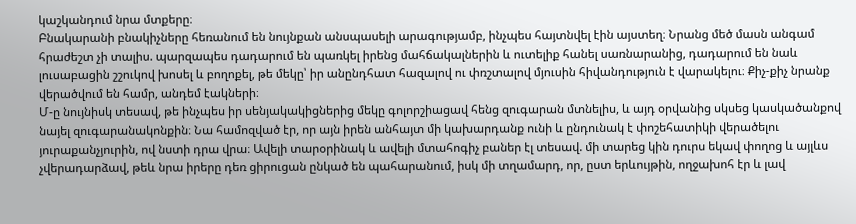կաշկանդում նրա մտքերը։
Բնակարանի բնակիչները հեռանում են նույնքան անսպասելի արագությամբ, ինչպես հայտնվել էին այստեղ։ Նրանց մեծ մասն անգամ հրաժեշտ չի տալիս. պարզապես դադարում են պառկել իրենց մահճակալներին և ուտելիք հանել սառնարանից, դադարում են նաև լուսաբացին շշուկով խոսել և բողոքել, թե մեկը՝ իր անընդհատ հազալով ու փռշտալով մյուսին հիվանդություն է վարակելու։ Քիչ-քիչ նրանք վերածվում են համր, անդեմ էակների։
Մ-ը նույնիսկ տեսավ, թե ինչպես իր սենյակակիցներից մեկը գոլորշիացավ հենց զուգարան մտնելիս, և այդ օրվանից սկսեց կասկածանքով նայել զուգարանակոնքին։ Նա համոզված էր, որ այն իրեն անհայտ մի կախարդանք ունի և ընդունակ է փոշեհատիկի վերածելու յուրաքանչյուրին, ով նստի դրա վրա։ Ավելի տարօրինակ և ավելի մտահոգիչ բաներ էլ տեսավ. մի տարեց կին դուրս եկավ փողոց և այլևս չվերադարձավ, թեև նրա իրերը դեռ ցիրուցան ընկած են պահարանում, իսկ մի տղամարդ, որ, ըստ երևույթին, ողջախոհ էր և լավ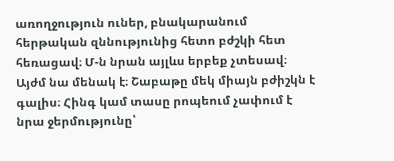առողջություն ուներ, բնակարանում հերթական զննությունից հետո բժշկի հետ հեռացավ։ Մ-ն նրան այլևս երբեք չտեսավ։
Այժմ նա մենակ է։ Շաբաթը մեկ միայն բժիշկն է գալիս։ Հինգ կամ տասը րոպեում չափում է նրա ջերմությունը՝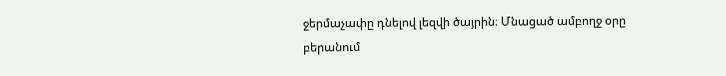ջերմաչափը դնելով լեզվի ծայրին։ Մնացած ամբողջ օրը բերանում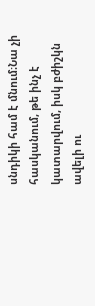սնդիկի համ է մնում։Նա չի հասկանում, թե ինչ է կատարվում, իսկ բժիշկն ավելի ու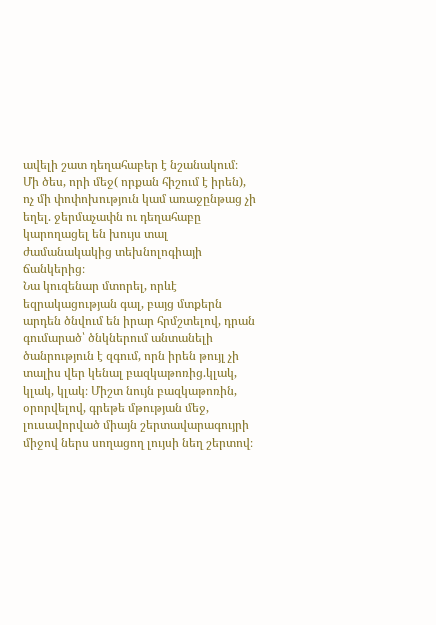ավելի շատ դեղահաբեր է նշանակում։ Մի ծես, որի մեջ( որքան հիշում է իրեն), ոչ մի փոփոխություն կամ առաջընթաց չի եղել. ջերմաչափն ու դեղահաբը կարողացել են խույս տալ ժամանակակից տեխնոլոգիայի ճանկերից։
Նա կուզենար մտորել, որևէ եզրակացության գալ, բայց մտքերն արդեն ծնվում են իրար հրմշտելով, դրան գումարած՝ ծնկներում անտանելի ծանրություն է զգում, որն իրեն թույլ չի տալիս վեր կենալ բազկաթոռից.կլակ, կլակ, կլակ։ Միշտ նույն բազկաթոռին, օրորվելով, գրեթե մթության մեջ, լուսավորված միայն շերտավարագույրի միջով ներս սողացող լույսի նեղ շերտով։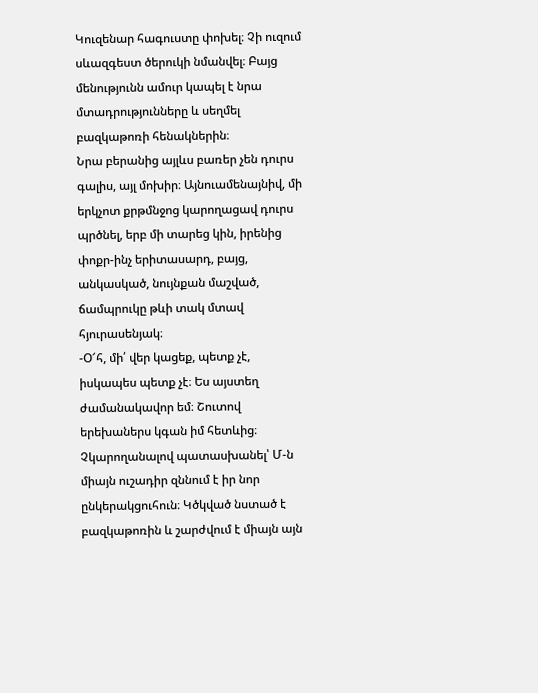Կուզենար հագուստը փոխել։ Չի ուզում սևազգեստ ծերուկի նմանվել։ Բայց մենությունն ամուր կապել է նրա մտադրությունները և սեղմել բազկաթոռի հենակներին։
Նրա բերանից այլևս բառեր չեն դուրս գալիս, այլ մոխիր։ Այնուամենայնիվ, մի երկչոտ քրթմնջոց կարողացավ դուրս պրծնել, երբ մի տարեց կին, իրենից փոքր-ինչ երիտասարդ, բայց, անկասկած, նույնքան մաշված, ճամպրուկը թևի տակ մտավ հյուրասենյակ։
-Օ՜հ, մի՛ վեր կացեք, պետք չէ, իսկապես պետք չէ։ Ես այստեղ ժամանակավոր եմ։ Շուտով երեխաներս կգան իմ հետևից։
Չկարողանալով պատասխանել՝ Մ-ն միայն ուշադիր զննում է իր նոր ընկերակցուհուն։ Կծկված նստած է բազկաթոռին և շարժվում է միայն այն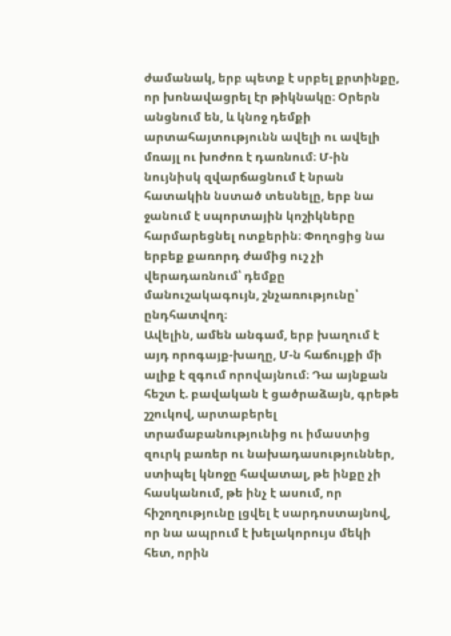ժամանակ, երբ պետք է սրբել քրտինքը, որ խոնավացրել էր թիկնակը։ Օրերն անցնում են, և կնոջ դեմքի արտահայտությունն ավելի ու ավելի մռայլ ու խոժոռ է դառնում։ Մ-ին նույնիսկ զվարճացնում է նրան հատակին նստած տեսնելը, երբ նա ջանում է սպորտային կոշիկները հարմարեցնել ոտքերին։ Փողոցից նա երբեք քառորդ ժամից ուշ չի վերադառնում՝ դեմքը մանուշակագույն, շնչառությունը՝ ընդհատվող։
Ավելին, ամեն անգամ, երբ խաղում է այդ որոգայք-խաղը, Մ-ն հաճույքի մի ալիք է զգում որովայնում։ Դա այնքան հեշտ է. բավական է ցածրաձայն, գրեթե շշուկով, արտաբերել տրամաբանությունից ու իմաստից զուրկ բառեր ու նախադասություններ, ստիպել կնոջը հավատալ, թե ինքը չի հասկանում, թե ինչ է ասում, որ հիշողությունը լցվել է սարդոստայնով, որ նա ապրում է խելակորույս մեկի հետ, որին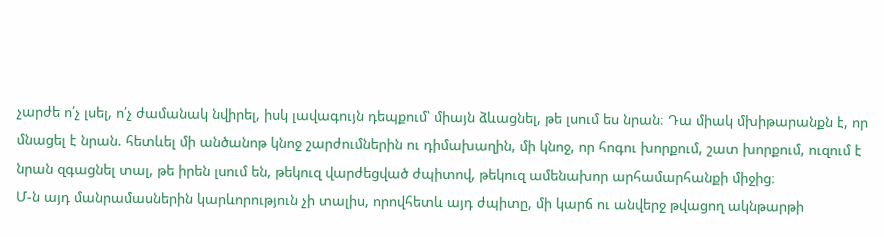չարժե ո՛չ լսել, ո՛չ ժամանակ նվիրել, իսկ լավագույն դեպքում՝ միայն ձևացնել, թե լսում ես նրան։ Դա միակ մխիթարանքն է, որ մնացել է նրան. հետևել մի անծանոթ կնոջ շարժումներին ու դիմախաղին, մի կնոջ, որ հոգու խորքում, շատ խորքում, ուզում է նրան զգացնել տալ, թե իրեն լսում են, թեկուզ վարժեցված ժպիտով, թեկուզ ամենախոր արհամարհանքի միջից։
Մ-ն այդ մանրամասներին կարևորություն չի տալիս, որովհետև այդ ժպիտը, մի կարճ ու անվերջ թվացող ակնթարթի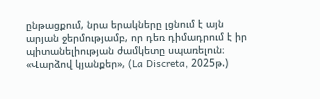ընթացքում, նրա երակները լցնում է այն արյան ջերմությամբ, որ դեռ դիմադրում է իր պիտանելիության ժամկետը սպառելուն։
«Վարձով կյանքեր», (La Discreta, 2025թ.)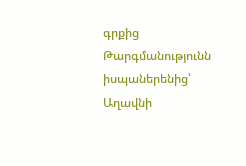գրքից
Թարգմանությունն իսպաներենից՝ Աղավնի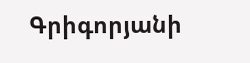Գրիգորյանի